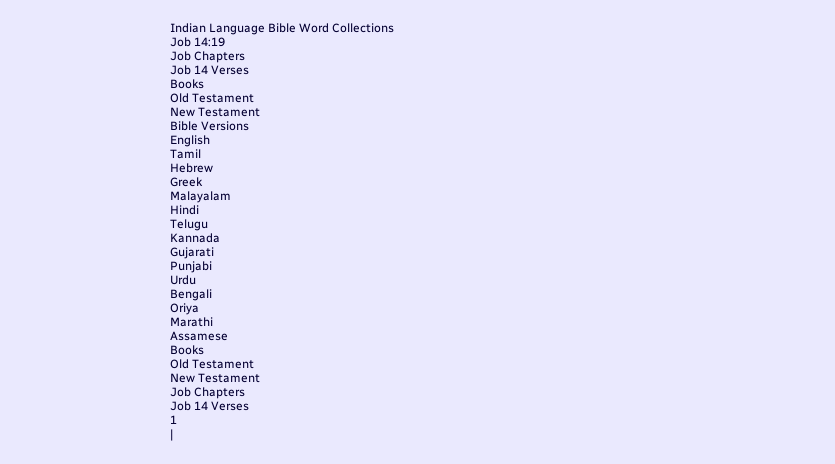Indian Language Bible Word Collections
Job 14:19
Job Chapters
Job 14 Verses
Books
Old Testament
New Testament
Bible Versions
English
Tamil
Hebrew
Greek
Malayalam
Hindi
Telugu
Kannada
Gujarati
Punjabi
Urdu
Bengali
Oriya
Marathi
Assamese
Books
Old Testament
New Testament
Job Chapters
Job 14 Verses
1
|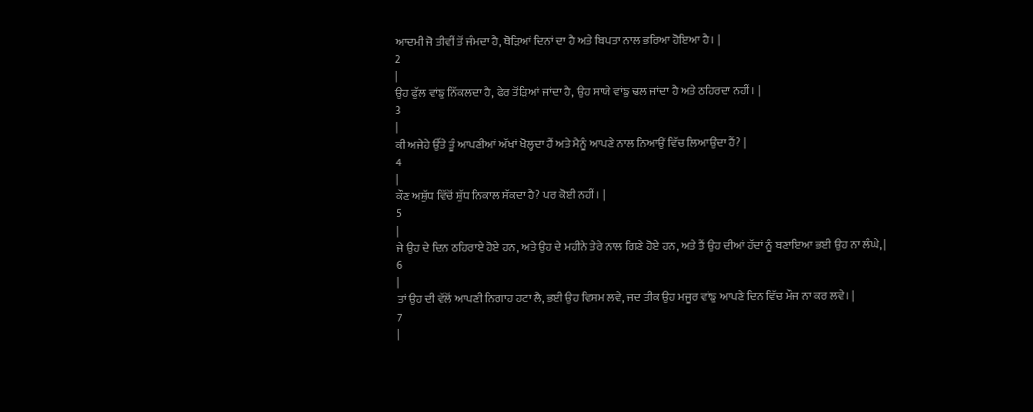ਆਦਮੀ ਜੋ ਤੀਵੀਂ ਤੋਂ ਜੰਮਦਾ ਹੈ, ਥੋੜਿਆਂ ਦਿਨਾਂ ਦਾ ਹੈ ਅਤੇ ਬਿਪਤਾ ਨਾਲ ਭਰਿਆ ਹੋਇਆ ਹੈ। |
2
|
ਉਹ ਫੁੱਲ ਵਾਂਙੁ ਨਿੱਕਲਦਾ ਹੈ, ਫੇਰ ਤੋਂੜਿਆਂ ਜਾਂਦਾ ਹੈ, ਉਹ ਸਾਯੇ ਵਾਂਙੁ ਢਲ ਜਾਂਦਾ ਹੈ ਅਤੇ ਠਹਿਰਦਾ ਨਹੀਂ। |
3
|
ਕੀ ਅਜੇਹੇ ਉੱਤੇ ਤੂੰ ਆਪਣੀਆਂ ਅੱਖਾਂ ਖੋਲ੍ਹਦਾ ਹੈਂ ਅਤੇ ਮੈਨੂੰ ਆਪਣੇ ਨਾਲ ਨਿਆਉਂ ਵਿੱਚ ਲਿਆਉਂਦਾ ਹੈਂ? |
4
|
ਕੌਣ ਅਸ਼ੁੱਧ ਵਿੱਚੋਂ ਸ਼ੁੱਧ ਨਿਕਾਲ ਸੱਕਦਾ ਹੈ? ਪਰ ਕੋਈ ਨਹੀਂ। |
5
|
ਜੇ ਉਹ ਦੇ ਦਿਨ ਠਹਿਰਾਏ ਹੋਏ ਹਨ, ਅਤੇ ਉਹ ਦੇ ਮਹੀਨੇ ਤੇਰੇ ਨਾਲ ਗਿਣੇ ਹੋਏ ਹਨ, ਅਤੇ ਤੈਂ ਉਹ ਦੀਆਂ ਹੱਦਾਂ ਨੂੰ ਬਣਾਇਆ ਭਈ ਉਹ ਨਾ ਲੰਘੇ, |
6
|
ਤਾਂ ਉਹ ਦੀ ਵੱਲੋਂ ਆਪਣੀ ਨਿਗਾਹ ਹਟਾ ਲੈ, ਭਈ ਉਹ ਵਿਸਮ ਲਵੇ, ਜਦ ਤੀਕ ਉਹ ਮਜੂਰ ਵਾਂਙੁ ਆਪਣੇ ਦਿਨ ਵਿੱਚ ਮੌਜ ਨਾ ਕਰ ਲਵੇ। |
7
|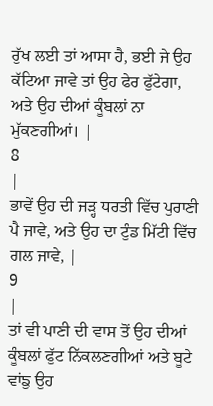ਰੁੱਖ ਲਈ ਤਾਂ ਆਸਾ ਹੈ, ਭਈ ਜੇ ਉਹ ਕੱਟਿਆ ਜਾਵੇ ਤਾਂ ਉਹ ਫੇਰ ਫੁੱਟੇਗਾ, ਅਤੇ ਉਹ ਦੀਆਂ ਕੂੰਬਲਾਂ ਨਾ ਮੁੱਕਣਗੀਆਂ। |
8
|
ਭਾਵੇਂ ਉਹ ਦੀ ਜੜ੍ਹ ਧਰਤੀ ਵਿੱਚ ਪੁਰਾਣੀ ਪੈ ਜਾਵੇ, ਅਤੇ ਉਹ ਦਾ ਟੁੰਡ ਮਿੱਟੀ ਵਿੱਚ ਗਲ ਜਾਵੇ, |
9
|
ਤਾਂ ਵੀ ਪਾਣੀ ਦੀ ਵਾਸ ਤੋਂ ਉਹ ਦੀਆਂ ਕੂੰਬਲਾਂ ਫੁੱਟ ਨਿੱਕਲਣਗੀਆਂ ਅਤੇ ਬੂਟੇ ਵਾਂਙੁ ਉਹ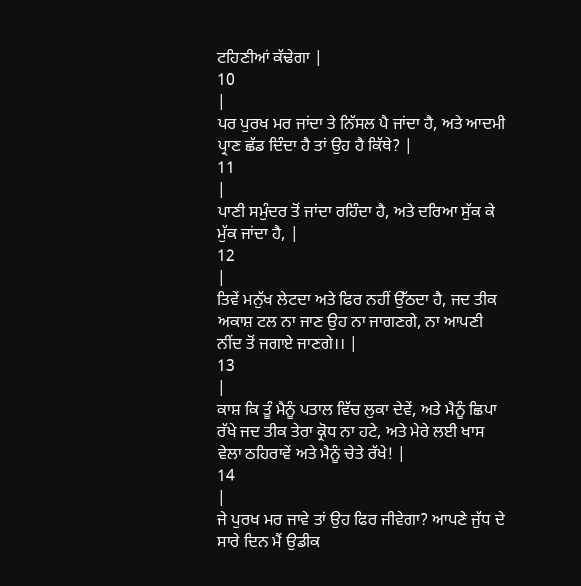ਟਹਿਣੀਆਂ ਕੱਢੇਗਾ |
10
|
ਪਰ ਪੁਰਖ ਮਰ ਜਾਂਦਾ ਤੇ ਨਿੱਸਲ ਪੈ ਜਾਂਦਾ ਹੈ, ਅਤੇ ਆਦਮੀ ਪ੍ਰਾਣ ਛੱਡ ਦਿੰਦਾ ਹੈ ਤਾਂ ਉਹ ਹੈ ਕਿੱਥੇ? |
11
|
ਪਾਣੀ ਸਮੁੰਦਰ ਤੋਂ ਜਾਂਦਾ ਰਹਿੰਦਾ ਹੈ, ਅਤੇ ਦਰਿਆ ਸੁੱਕ ਕੇ ਮੁੱਕ ਜਾਂਦਾ ਹੈ, |
12
|
ਤਿਵੇਂ ਮਨੁੱਖ ਲੇਟਦਾ ਅਤੇ ਫਿਰ ਨਹੀਂ ਉੱਠਦਾ ਹੈ, ਜਦ ਤੀਕ ਅਕਾਸ਼ ਟਲ ਨਾ ਜਾਣ ਉਹ ਨਾ ਜਾਗਣਗੇ, ਨਾ ਆਪਣੀ ਨੀਂਦ ਤੋਂ ਜਗਾਏ ਜਾਣਗੇ।। |
13
|
ਕਾਸ਼ ਕਿ ਤੂੰ ਮੈਨੂੰ ਪਤਾਲ ਵਿੱਚ ਲੁਕਾ ਦੇਵੇਂ, ਅਤੇ ਮੈਨੂੰ ਛਿਪਾ ਰੱਖੇ ਜਦ ਤੀਕ ਤੇਰਾ ਕ੍ਰੋਧ ਨਾ ਹਟੇ, ਅਤੇ ਮੇਰੇ ਲਈ ਖਾਸ ਵੇਲਾ ਠਹਿਰਾਵੇਂ ਅਤੇ ਮੈਨੂੰ ਚੇਤੇ ਰੱਖੇ! |
14
|
ਜੇ ਪੁਰਖ ਮਰ ਜਾਵੇ ਤਾਂ ਉਹ ਫਿਰ ਜੀਵੇਗਾ? ਆਪਣੇ ਜੁੱਧ ਦੇ ਸਾਰੇ ਦਿਨ ਮੈਂ ਉਡੀਕ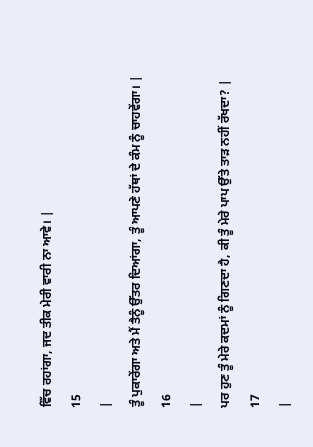ਵਿੱਚ ਰਹਾਂਗਾ, ਜਦ ਤੀਕ ਮੇਰੀ ਵਾਰੀ ਨਾ ਆਵੇ। |
15
|
ਤੂੰ ਪੁਕਾਰੇਂਗਾ ਅਤੇ ਮੈਂ ਤੈਨੂੰ ਉੱਤਰ ਦਿਆਂਗਾ, ਤੂੰ ਆਪਣੇ ਹੱਥਾਂ ਦੇ ਕੰਮ ਨੂੰ ਚਾਹਵੇਂਗਾ। |
16
|
ਪਰ ਹੁਣ ਤੂੰ ਮੇਰੇ ਕਦਮਾਂ ਨੂੰ ਗਿਣਦਾ ਹੈ, ਕੀ ਤੂੰ ਮੇਰੇ ਪਾਪ ਉੱਤੇ ਤਾੜ ਨਹੀਂ ਰੱਖਦਾ? |
17
|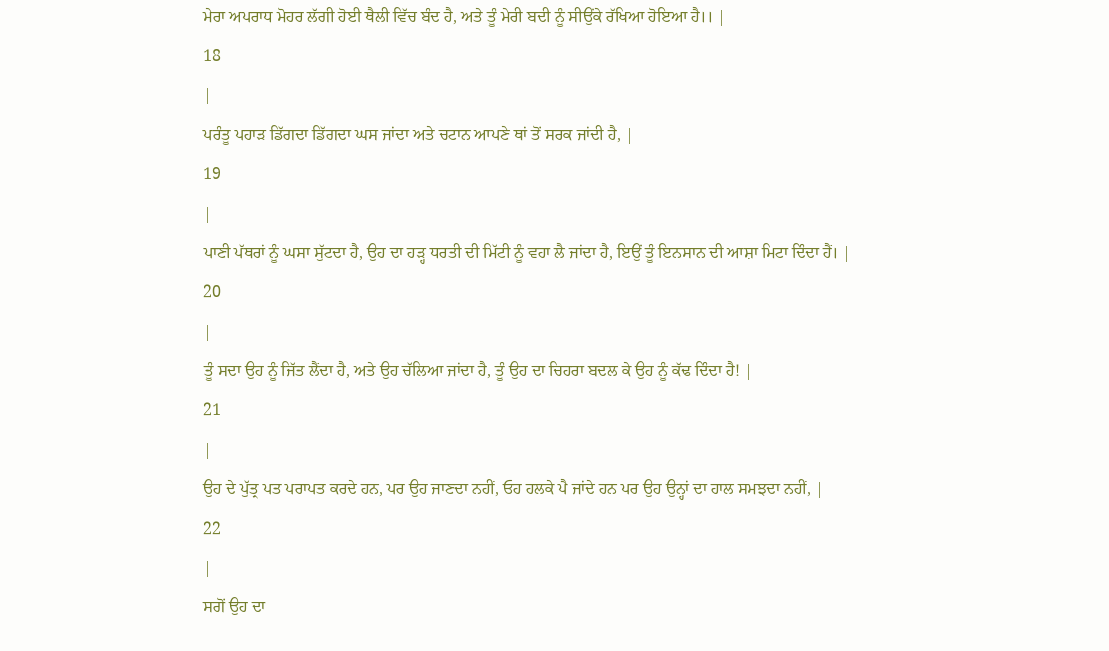ਮੇਰਾ ਅਪਰਾਧ ਮੋਹਰ ਲੱਗੀ ਹੋਈ ਥੈਲੀ ਵਿੱਚ ਬੰਦ ਹੈ, ਅਤੇ ਤੂੰ ਮੇਰੀ ਬਦੀ ਨੂੰ ਸੀਉਂਕੇ ਰੱਖਿਆ ਹੋਇਆ ਹੈ।। |
18
|
ਪਰੰਤੂ ਪਹਾੜ ਡਿੱਗਦਾ ਡਿੱਗਦਾ ਘਸ ਜਾਂਦਾ ਅਤੇ ਚਟਾਨ ਆਪਣੇ ਥਾਂ ਤੋਂ ਸਰਕ ਜਾਂਦੀ ਹੈ, |
19
|
ਪਾਣੀ ਪੱਥਰਾਂ ਨੂੰ ਘਸਾ ਸੁੱਟਦਾ ਹੈ, ਉਹ ਦਾ ਹੜ੍ਹ ਧਰਤੀ ਦੀ ਮਿੱਟੀ ਨੂੰ ਵਹਾ ਲੈ ਜਾਂਦਾ ਹੈ, ਇਉਂ ਤੂੰ ਇਨਸਾਨ ਦੀ ਆਸ਼ਾ ਮਿਟਾ ਦਿੰਦਾ ਹੈਂ। |
20
|
ਤੂੰ ਸਦਾ ਉਹ ਨੂੰ ਜਿੱਤ ਲੈਂਦਾ ਹੈ, ਅਤੇ ਉਹ ਚੱਲਿਆ ਜਾਂਦਾ ਹੈ, ਤੂੰ ਉਹ ਦਾ ਚਿਹਰਾ ਬਦਲ ਕੇ ਉਹ ਨੂੰ ਕੱਢ ਦਿੰਦਾ ਹੈ! |
21
|
ਉਹ ਦੇ ਪੁੱਤ੍ਰ ਪਤ ਪਰਾਪਤ ਕਰਦੇ ਹਨ, ਪਰ ਉਹ ਜਾਣਦਾ ਨਹੀਂ, ਓਹ ਹਲਕੇ ਪੈ ਜਾਂਦੇ ਹਨ ਪਰ ਉਹ ਉਨ੍ਹਾਂ ਦਾ ਹਾਲ ਸਮਝਦਾ ਨਹੀਂ, |
22
|
ਸਗੋਂ ਉਹ ਦਾ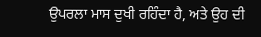ਉਪਰਲਾ ਮਾਸ ਦੁਖੀ ਰਹਿੰਦਾ ਹੈ, ਅਤੇ ਉਹ ਦੀ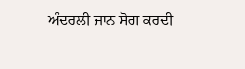ਅੰਦਰਲੀ ਜਾਨ ਸੋਗ ਕਰਦੀ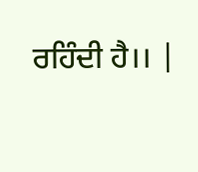ਰਹਿੰਦੀ ਹੈ।। |